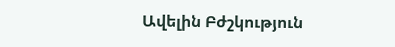Ավելին Բժշկություն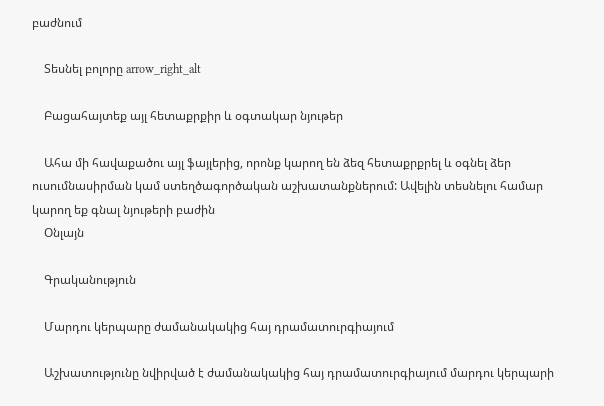բաժնում

    Տեսնել բոլորը arrow_right_alt

    Բացահայտեք այլ հետաքրքիր և օգտակար նյութեր

    Ահա մի հավաքածու այլ ֆայլերից, որոնք կարող են ձեզ հետաքրքրել և օգնել ձեր ուսումնասիրման կամ ստեղծագործական աշխատանքներում: Ավելին տեսնելու համար կարող եք գնալ նյութերի բաժին
    Օնլայն

    Գրականություն

    Մարդու կերպարը ժամանակակից հայ դրամատուրգիայում

    Աշխատությունը նվիրված է ժամանակակից հայ դրամատուրգիայում մարդու կերպարի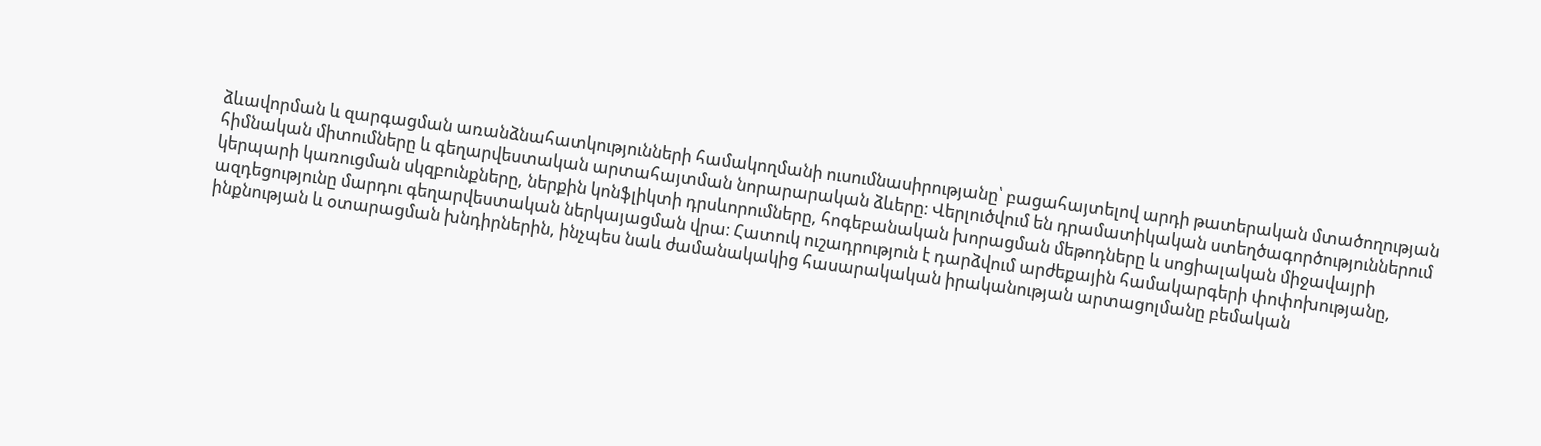ձևավորման և զարգացման առանձնահատկությունների համակողմանի ուսումնասիրությանը՝ բացահայտելով արդի թատերական մտածողության հիմնական միտումները և գեղարվեստական արտահայտման նորարարական ձևերը։ Վերլուծվում են դրամատիկական ստեղծագործություններում կերպարի կառուցման սկզբունքները, ներքին կոնֆլիկտի դրսևորումները, հոգեբանական խորացման մեթոդները և սոցիալական միջավայրի ազդեցությունը մարդու գեղարվեստական ներկայացման վրա։ Հատուկ ուշադրություն է դարձվում արժեքային համակարգերի փոփոխությանը, ինքնության և օտարացման խնդիրներին, ինչպես նաև ժամանակակից հասարակական իրականության արտացոլմանը բեմական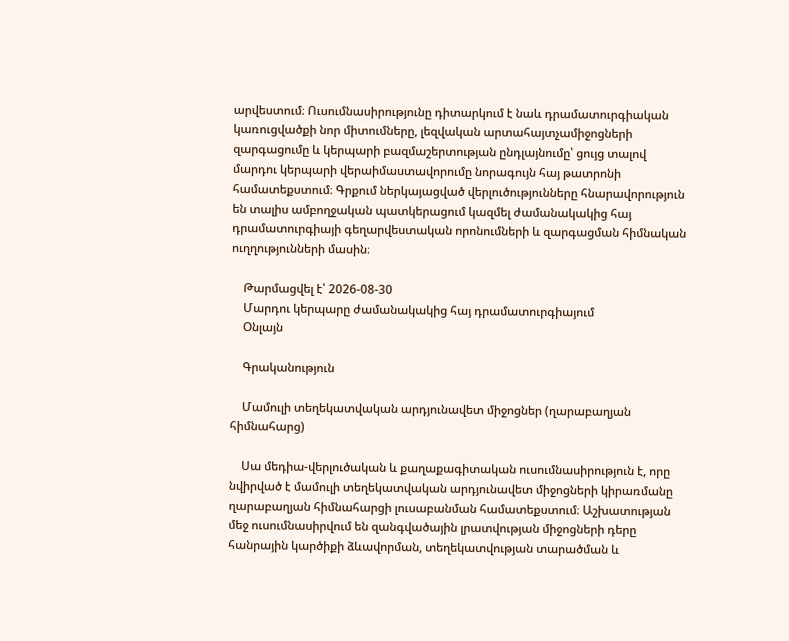արվեստում։ Ուսումնասիրությունը դիտարկում է նաև դրամատուրգիական կառուցվածքի նոր միտումները, լեզվական արտահայտչամիջոցների զարգացումը և կերպարի բազմաշերտության ընդլայնումը՝ ցույց տալով մարդու կերպարի վերաիմաստավորումը նորագույն հայ թատրոնի համատեքստում։ Գրքում ներկայացված վերլուծությունները հնարավորություն են տալիս ամբողջական պատկերացում կազմել ժամանակակից հայ դրամատուրգիայի գեղարվեստական որոնումների և զարգացման հիմնական ուղղությունների մասին։

    Թարմացվել է՝ 2026-08-30
    Մարդու կերպարը ժամանակակից հայ դրամատուրգիայում
    Օնլայն

    Գրականություն

    Մամուլի տեղեկատվական արդյունավետ միջոցներ (ղարաբաղյան հիմնահարց)

    Սա մեդիա-վերլուծական և քաղաքագիտական ուսումնասիրություն է, որը նվիրված է մամուլի տեղեկատվական արդյունավետ միջոցների կիրառմանը ղարաբաղյան հիմնահարցի լուսաբանման համատեքստում։ Աշխատության մեջ ուսումնասիրվում են զանգվածային լրատվության միջոցների դերը հանրային կարծիքի ձևավորման, տեղեկատվության տարածման և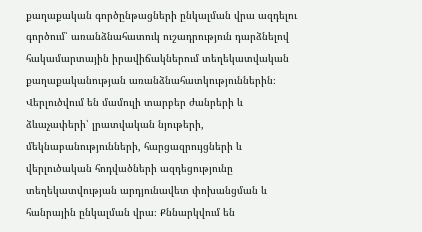քաղաքական գործընթացների ընկալման վրա ազդելու գործում՝ առանձնահատուկ ուշադրություն դարձնելով հակամարտային իրավիճակներում տեղեկատվական քաղաքականության առանձնահատկություններին։ Վերլուծվում են մամուլի տարբեր ժանրերի և ձևաչափերի՝ լրատվական նյութերի, մեկնաբանությունների, հարցազրույցների և վերլուծական հոդվածների ազդեցությունը տեղեկատվության արդյունավետ փոխանցման և հանրային ընկալման վրա։ Քննարկվում են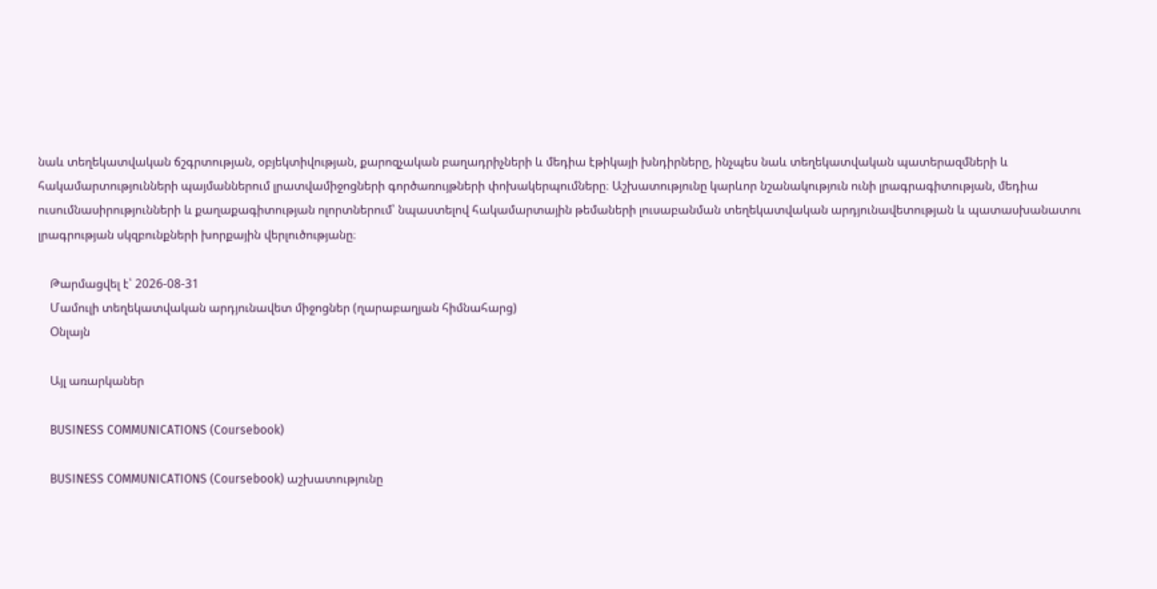նաև տեղեկատվական ճշգրտության, օբյեկտիվության, քարոզչական բաղադրիչների և մեդիա էթիկայի խնդիրները, ինչպես նաև տեղեկատվական պատերազմների և հակամարտությունների պայմաններում լրատվամիջոցների գործառույթների փոխակերպումները։ Աշխատությունը կարևոր նշանակություն ունի լրագրագիտության, մեդիա ուսումնասիրությունների և քաղաքագիտության ոլորտներում՝ նպաստելով հակամարտային թեմաների լուսաբանման տեղեկատվական արդյունավետության և պատասխանատու լրագրության սկզբունքների խորքային վերլուծությանը։

    Թարմացվել է՝ 2026-08-31
    Մամուլի տեղեկատվական արդյունավետ միջոցներ (ղարաբաղյան հիմնահարց)
    Օնլայն

    Այլ առարկաներ

    BUSINESS COMMUNICATIONS (Coursebook)

    BUSINESS COMMUNICATIONS (Coursebook) աշխատությունը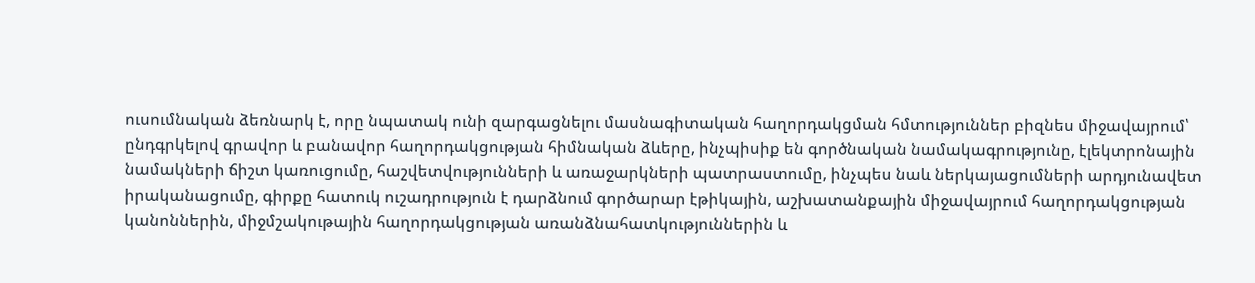ուսումնական ձեռնարկ է, որը նպատակ ունի զարգացնելու մասնագիտական հաղորդակցման հմտություններ բիզնես միջավայրում՝ ընդգրկելով գրավոր և բանավոր հաղորդակցության հիմնական ձևերը, ինչպիսիք են գործնական նամակագրությունը, էլեկտրոնային նամակների ճիշտ կառուցումը, հաշվետվությունների և առաջարկների պատրաստումը, ինչպես նաև ներկայացումների արդյունավետ իրականացումը, գիրքը հատուկ ուշադրություն է դարձնում գործարար էթիկային, աշխատանքային միջավայրում հաղորդակցության կանոններին, միջմշակութային հաղորդակցության առանձնահատկություններին և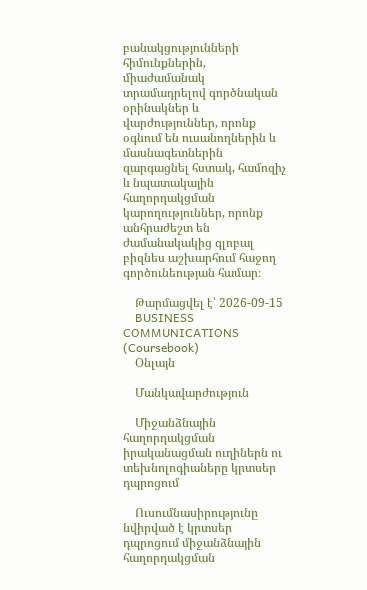բանակցությունների հիմունքներին, միաժամանակ տրամադրելով գործնական օրինակներ և վարժություններ, որոնք օգնում են ուսանողներին և մասնագետներին զարգացնել հստակ, համոզիչ և նպատակային հաղորդակցման կարողություններ, որոնք անհրաժեշտ են ժամանակակից գլոբալ բիզնես աշխարհում հաջող գործունեության համար։

    Թարմացվել է՝ 2026-09-15
    BUSINESS COMMUNICATIONS (Coursebook)
    Օնլայն

    Մանկավարժություն

    Միջանձնային հաղորդակցման իրականացման ուղիներն ու տեխնոլոգիաները կրտսեր դպրոցում

    Ուսումնասիրությունը նվիրված է կրտսեր դպրոցում միջանձնային հաղորդակցման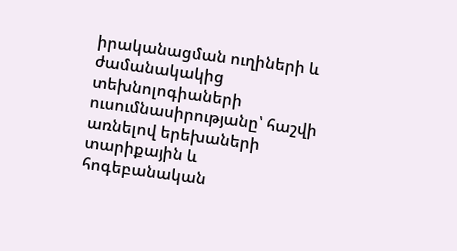իրականացման ուղիների և ժամանակակից տեխնոլոգիաների ուսումնասիրությանը՝ հաշվի առնելով երեխաների տարիքային և հոգեբանական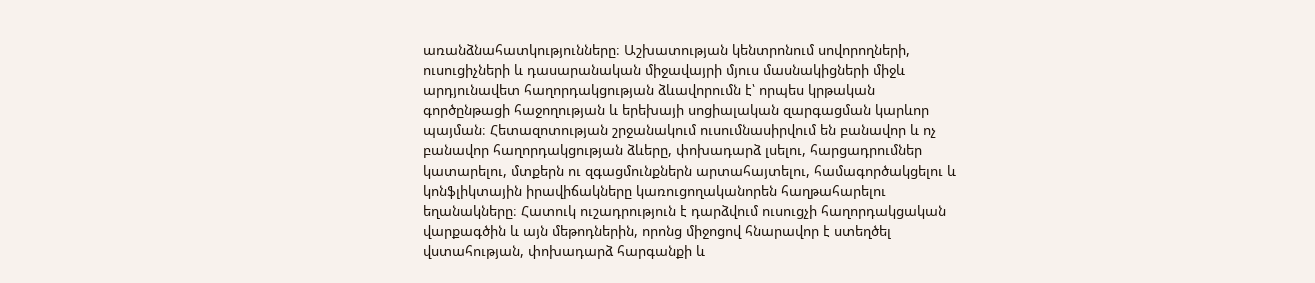առանձնահատկությունները։ Աշխատության կենտրոնում սովորողների, ուսուցիչների և դասարանական միջավայրի մյուս մասնակիցների միջև արդյունավետ հաղորդակցության ձևավորումն է՝ որպես կրթական գործընթացի հաջողության և երեխայի սոցիալական զարգացման կարևոր պայման։ Հետազոտության շրջանակում ուսումնասիրվում են բանավոր և ոչ բանավոր հաղորդակցության ձևերը, փոխադարձ լսելու, հարցադրումներ կատարելու, մտքերն ու զգացմունքներն արտահայտելու, համագործակցելու և կոնֆլիկտային իրավիճակները կառուցողականորեն հաղթահարելու եղանակները։ Հատուկ ուշադրություն է դարձվում ուսուցչի հաղորդակցական վարքագծին և այն մեթոդներին, որոնց միջոցով հնարավոր է ստեղծել վստահության, փոխադարձ հարգանքի և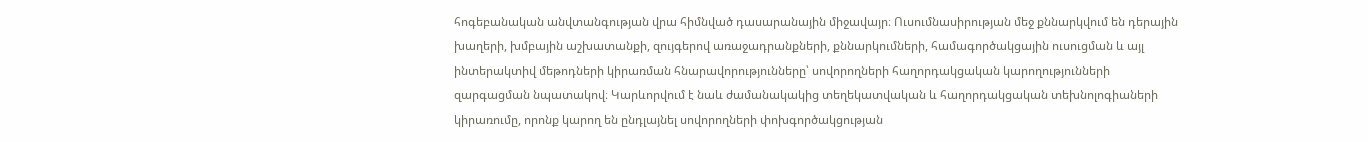հոգեբանական անվտանգության վրա հիմնված դասարանային միջավայր։ Ուսումնասիրության մեջ քննարկվում են դերային խաղերի, խմբային աշխատանքի, զույգերով առաջադրանքների, քննարկումների, համագործակցային ուսուցման և այլ ինտերակտիվ մեթոդների կիրառման հնարավորությունները՝ սովորողների հաղորդակցական կարողությունների զարգացման նպատակով։ Կարևորվում է նաև ժամանակակից տեղեկատվական և հաղորդակցական տեխնոլոգիաների կիրառումը, որոնք կարող են ընդլայնել սովորողների փոխգործակցության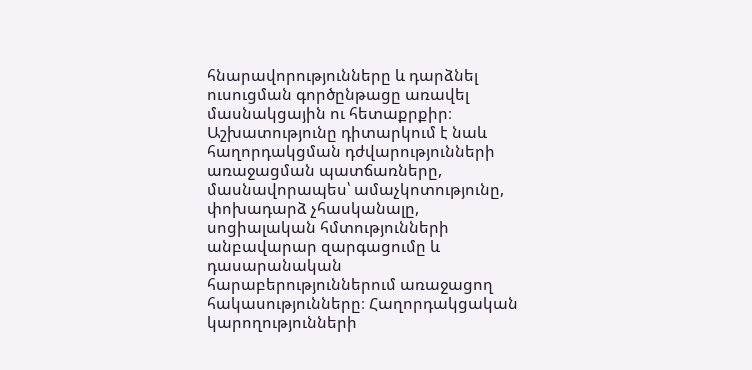հնարավորությունները և դարձնել ուսուցման գործընթացը առավել մասնակցային ու հետաքրքիր։ Աշխատությունը դիտարկում է նաև հաղորդակցման դժվարությունների առաջացման պատճառները, մասնավորապես՝ ամաչկոտությունը, փոխադարձ չհասկանալը, սոցիալական հմտությունների անբավարար զարգացումը և դասարանական հարաբերություններում առաջացող հակասությունները։ Հաղորդակցական կարողությունների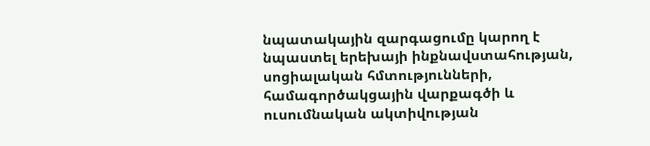նպատակային զարգացումը կարող է նպաստել երեխայի ինքնավստահության, սոցիալական հմտությունների, համագործակցային վարքագծի և ուսումնական ակտիվության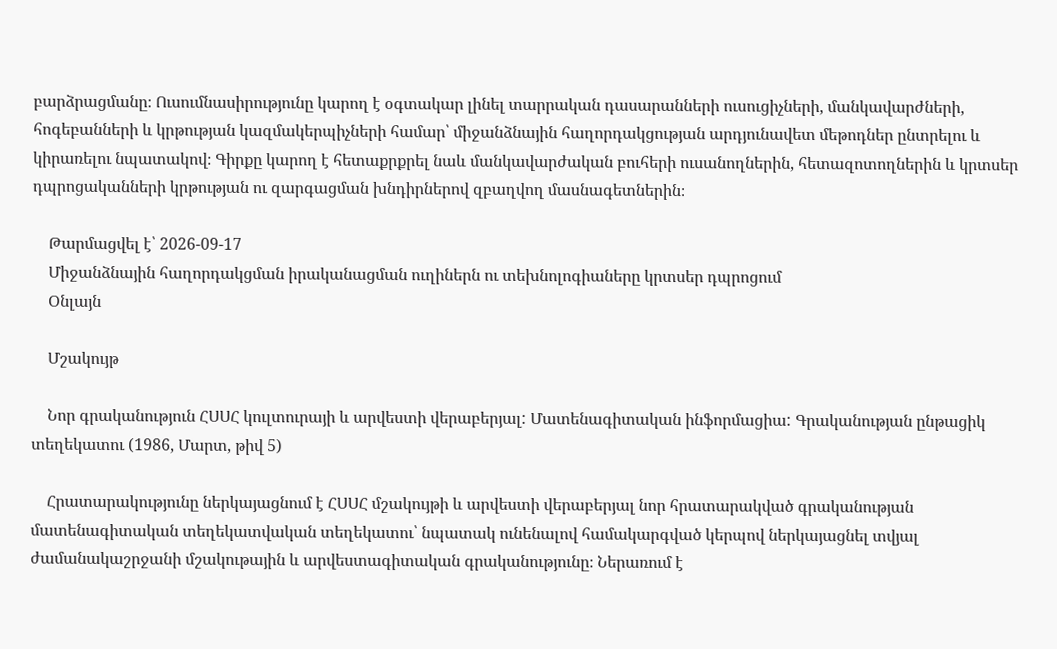բարձրացմանը։ Ուսումնասիրությունը կարող է օգտակար լինել տարրական դասարանների ուսուցիչների, մանկավարժների, հոգեբանների և կրթության կազմակերպիչների համար՝ միջանձնային հաղորդակցության արդյունավետ մեթոդներ ընտրելու և կիրառելու նպատակով։ Գիրքը կարող է հետաքրքրել նաև մանկավարժական բուհերի ուսանողներին, հետազոտողներին և կրտսեր դպրոցականների կրթության ու զարգացման խնդիրներով զբաղվող մասնագետներին։

    Թարմացվել է՝ 2026-09-17
    Միջանձնային հաղորդակցման իրականացման ուղիներն ու տեխնոլոգիաները կրտսեր դպրոցում
    Օնլայն

    Մշակույթ

    Նոր գրականություն ՀՍՍՀ կուլտուրայի և արվեստի վերաբերյալ: Մատենագիտական ինֆորմացիա: Գրականության ընթացիկ տեղեկատու (1986, Մարտ, թիվ 5)

    Հրատարակությունը ներկայացնում է ՀՍՍՀ մշակույթի և արվեստի վերաբերյալ նոր հրատարակված գրականության մատենագիտական տեղեկատվական տեղեկատու՝ նպատակ ունենալով համակարգված կերպով ներկայացնել տվյալ ժամանակաշրջանի մշակութային և արվեստագիտական գրականությունը։ Ներառում է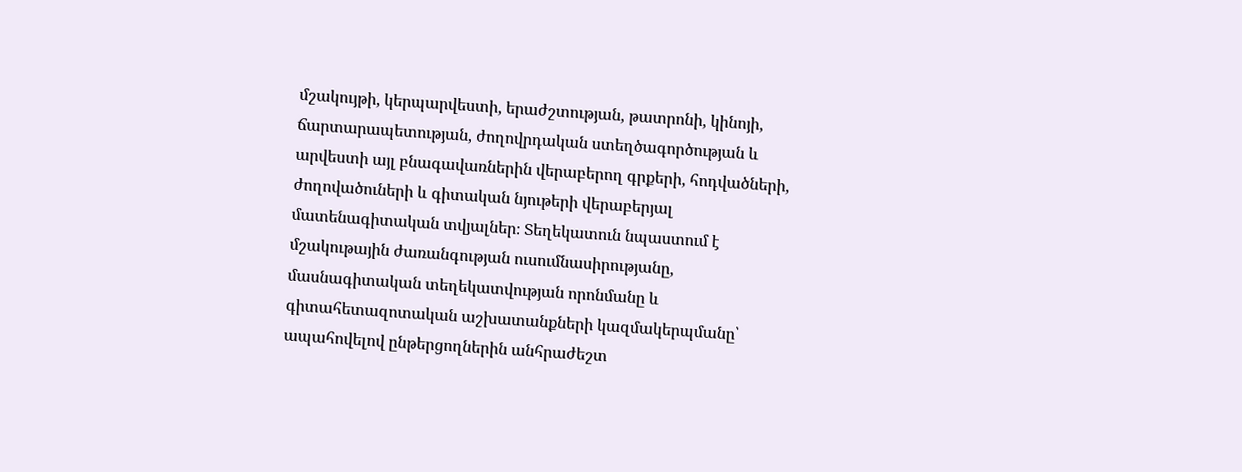մշակույթի, կերպարվեստի, երաժշտության, թատրոնի, կինոյի, ճարտարապետության, ժողովրդական ստեղծագործության և արվեստի այլ բնագավառներին վերաբերող գրքերի, հոդվածների, ժողովածուների և գիտական նյութերի վերաբերյալ մատենագիտական տվյալներ։ Տեղեկատուն նպաստում է մշակութային ժառանգության ուսումնասիրությանը, մասնագիտական տեղեկատվության որոնմանը և գիտահետազոտական աշխատանքների կազմակերպմանը՝ ապահովելով ընթերցողներին անհրաժեշտ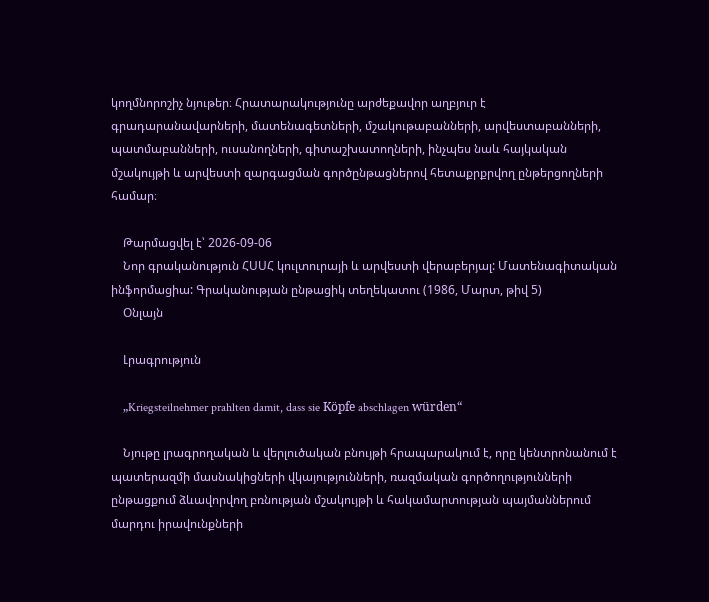կողմնորոշիչ նյութեր։ Հրատարակությունը արժեքավոր աղբյուր է գրադարանավարների, մատենագետների, մշակութաբանների, արվեստաբանների, պատմաբանների, ուսանողների, գիտաշխատողների, ինչպես նաև հայկական մշակույթի և արվեստի զարգացման գործընթացներով հետաքրքրվող ընթերցողների համար։

    Թարմացվել է՝ 2026-09-06
    Նոր գրականություն ՀՍՍՀ կուլտուրայի և արվեստի վերաբերյալ: Մատենագիտական ինֆորմացիա: Գրականության ընթացիկ տեղեկատու (1986, Մարտ, թիվ 5)
    Օնլայն

    Լրագրություն

    „Kriegsteilnehmer prahlten damit, dass sie Köpfe abschlagen würden“

    Նյութը լրագրողական և վերլուծական բնույթի հրապարակում է, որը կենտրոնանում է պատերազմի մասնակիցների վկայությունների, ռազմական գործողությունների ընթացքում ձևավորվող բռնության մշակույթի և հակամարտության պայմաններում մարդու իրավունքների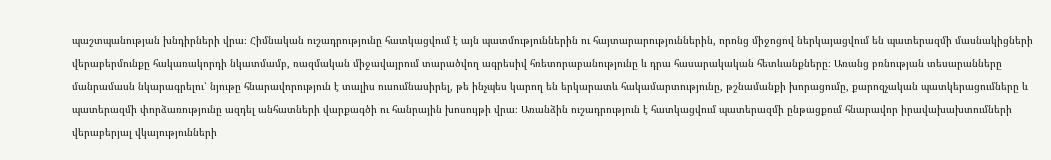պաշտպանության խնդիրների վրա։ Հիմնական ուշադրությունը հատկացվում է այն պատմություններին ու հայտարարություններին, որոնց միջոցով ներկայացվում են պատերազմի մասնակիցների վերաբերմունքը հակառակորդի նկատմամբ, ռազմական միջավայրում տարածվող ագրեսիվ հռետորաբանությունը և դրա հասարակական հետևանքները։ Առանց բռնության տեսարանները մանրամասն նկարագրելու՝ նյութը հնարավորություն է տալիս ուսումնասիրել, թե ինչպես կարող են երկարատև հակամարտությունը, թշնամանքի խորացումը, քարոզչական պատկերացումները և պատերազմի փորձառությունը ազդել անհատների վարքագծի ու հանրային խոսույթի վրա։ Առանձին ուշադրություն է հատկացվում պատերազմի ընթացքում հնարավոր իրավախախտումների վերաբերյալ վկայությունների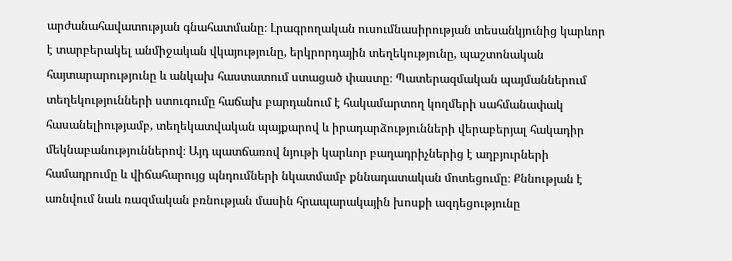արժանահավատության գնահատմանը։ Լրագրողական ուսումնասիրության տեսանկյունից կարևոր է տարբերակել անմիջական վկայությունը, երկրորդային տեղեկությունը, պաշտոնական հայտարարությունը և անկախ հաստատում ստացած փաստը։ Պատերազմական պայմաններում տեղեկությունների ստուգումը հաճախ բարդանում է հակամարտող կողմերի սահմանափակ հասանելիությամբ, տեղեկատվական պայքարով և իրադարձությունների վերաբերյալ հակադիր մեկնաբանություններով։ Այդ պատճառով նյութի կարևոր բաղադրիչներից է աղբյուրների համադրումը և վիճահարույց պնդումների նկատմամբ քննադատական մոտեցումը։ Քննության է առնվում նաև ռազմական բռնության մասին հրապարակային խոսքի ազդեցությունը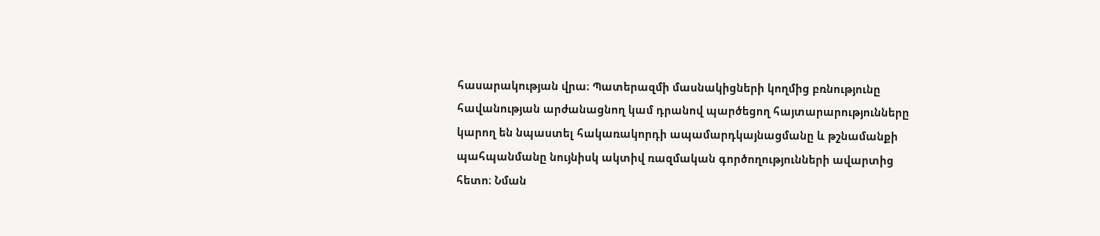հասարակության վրա։ Պատերազմի մասնակիցների կողմից բռնությունը հավանության արժանացնող կամ դրանով պարծեցող հայտարարությունները կարող են նպաստել հակառակորդի ապամարդկայնացմանը և թշնամանքի պահպանմանը նույնիսկ ակտիվ ռազմական գործողությունների ավարտից հետո։ Նման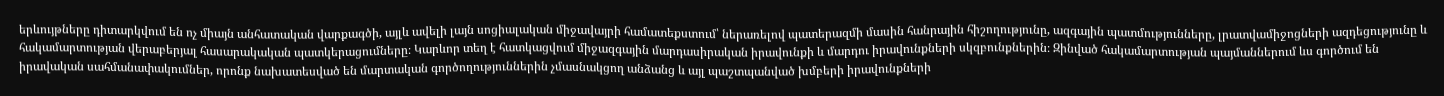երևույթները դիտարկվում են ոչ միայն անհատական վարքագծի, այլև ավելի լայն սոցիալական միջավայրի համատեքստում՝ ներառելով պատերազմի մասին հանրային հիշողությունը, ազգային պատմությունները, լրատվամիջոցների ազդեցությունը և հակամարտության վերաբերյալ հասարակական պատկերացումները։ Կարևոր տեղ է հատկացվում միջազգային մարդասիրական իրավունքի և մարդու իրավունքների սկզբունքներին։ Զինված հակամարտության պայմաններում ևս գործում են իրավական սահմանափակումներ, որոնք նախատեսված են մարտական գործողություններին չմասնակցող անձանց և այլ պաշտպանված խմբերի իրավունքների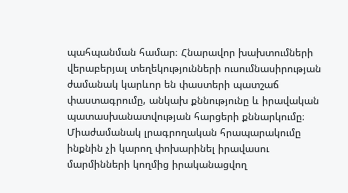պահպանման համար։ Հնարավոր խախտումների վերաբերյալ տեղեկությունների ուսումնասիրության ժամանակ կարևոր են փաստերի պատշաճ փաստագրումը, անկախ քննությունը և իրավական պատասխանատվության հարցերի քննարկումը։ Միաժամանակ լրագրողական հրապարակումը ինքնին չի կարող փոխարինել իրավասու մարմինների կողմից իրականացվող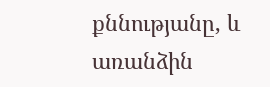քննությանը, և առանձին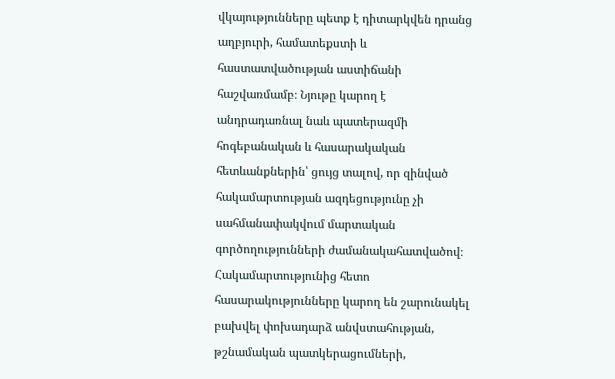վկայությունները պետք է դիտարկվեն դրանց աղբյուրի, համատեքստի և հաստատվածության աստիճանի հաշվառմամբ։ Նյութը կարող է անդրադառնալ նաև պատերազմի հոգեբանական և հասարակական հետևանքներին՝ ցույց տալով, որ զինված հակամարտության ազդեցությունը չի սահմանափակվում մարտական գործողությունների ժամանակահատվածով։ Հակամարտությունից հետո հասարակությունները կարող են շարունակել բախվել փոխադարձ անվստահության, թշնամական պատկերացումների,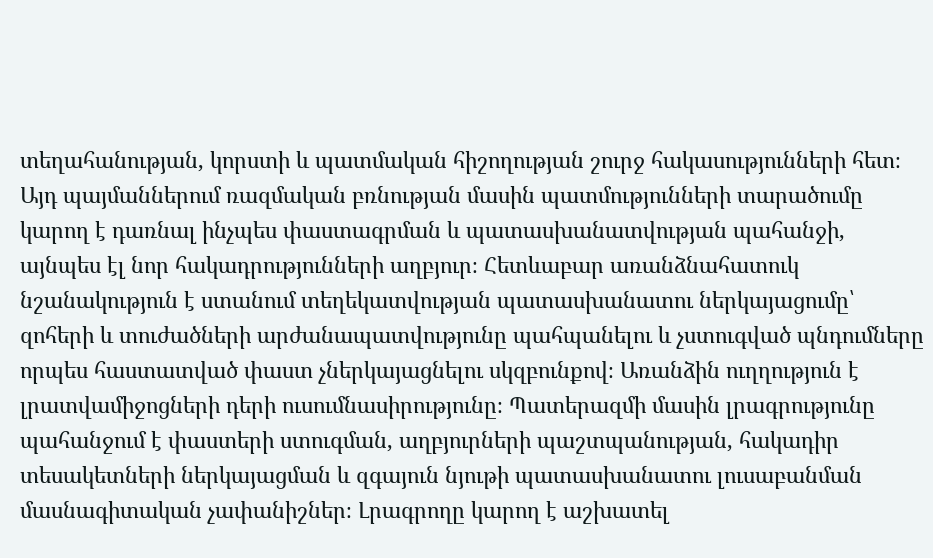տեղահանության, կորստի և պատմական հիշողության շուրջ հակասությունների հետ։ Այդ պայմաններում ռազմական բռնության մասին պատմությունների տարածումը կարող է դառնալ ինչպես փաստագրման և պատասխանատվության պահանջի, այնպես էլ նոր հակադրությունների աղբյուր։ Հետևաբար առանձնահատուկ նշանակություն է ստանում տեղեկատվության պատասխանատու ներկայացումը՝ զոհերի և տուժածների արժանապատվությունը պահպանելու և չստուգված պնդումները որպես հաստատված փաստ չներկայացնելու սկզբունքով։ Առանձին ուղղություն է լրատվամիջոցների դերի ուսումնասիրությունը։ Պատերազմի մասին լրագրությունը պահանջում է փաստերի ստուգման, աղբյուրների պաշտպանության, հակադիր տեսակետների ներկայացման և զգայուն նյութի պատասխանատու լուսաբանման մասնագիտական չափանիշներ։ Լրագրողը կարող է աշխատել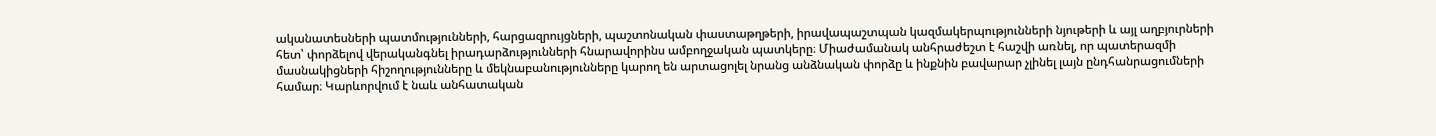ականատեսների պատմությունների, հարցազրույցների, պաշտոնական փաստաթղթերի, իրավապաշտպան կազմակերպությունների նյութերի և այլ աղբյուրների հետ՝ փորձելով վերականգնել իրադարձությունների հնարավորինս ամբողջական պատկերը։ Միաժամանակ անհրաժեշտ է հաշվի առնել, որ պատերազմի մասնակիցների հիշողությունները և մեկնաբանությունները կարող են արտացոլել նրանց անձնական փորձը և ինքնին բավարար չլինել լայն ընդհանրացումների համար։ Կարևորվում է նաև անհատական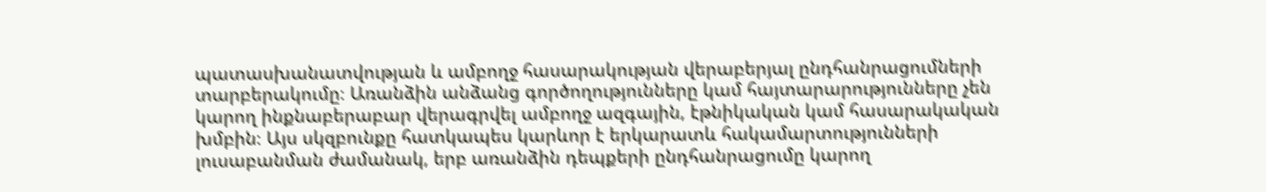պատասխանատվության և ամբողջ հասարակության վերաբերյալ ընդհանրացումների տարբերակումը։ Առանձին անձանց գործողությունները կամ հայտարարությունները չեն կարող ինքնաբերաբար վերագրվել ամբողջ ազգային, էթնիկական կամ հասարակական խմբին։ Այս սկզբունքը հատկապես կարևոր է երկարատև հակամարտությունների լուսաբանման ժամանակ, երբ առանձին դեպքերի ընդհանրացումը կարող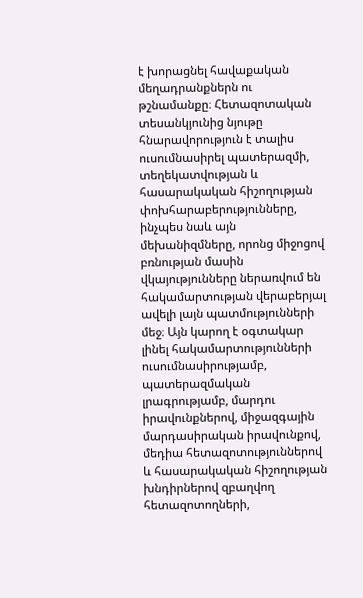է խորացնել հավաքական մեղադրանքներն ու թշնամանքը։ Հետազոտական տեսանկյունից նյութը հնարավորություն է տալիս ուսումնասիրել պատերազմի, տեղեկատվության և հասարակական հիշողության փոխհարաբերությունները, ինչպես նաև այն մեխանիզմները, որոնց միջոցով բռնության մասին վկայությունները ներառվում են հակամարտության վերաբերյալ ավելի լայն պատմությունների մեջ։ Այն կարող է օգտակար լինել հակամարտությունների ուսումնասիրությամբ, պատերազմական լրագրությամբ, մարդու իրավունքներով, միջազգային մարդասիրական իրավունքով, մեդիա հետազոտություններով և հասարակական հիշողության խնդիրներով զբաղվող հետազոտողների,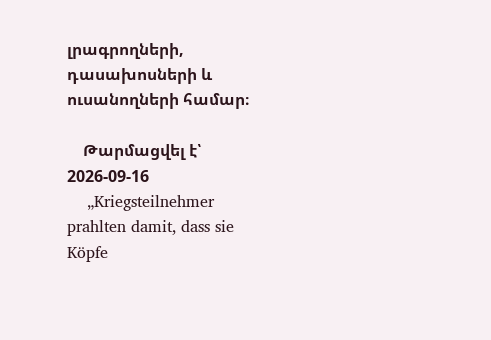լրագրողների, դասախոսների և ուսանողների համար։

    Թարմացվել է՝ 2026-09-16
    „Kriegsteilnehmer prahlten damit, dass sie Köpfe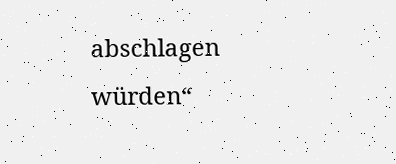abschlagen würden“